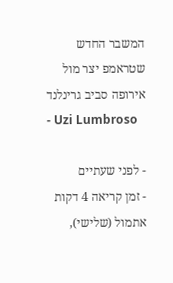המשבר החדש שטראמפ יצר מול אירופה סביב גרינלנד
- Uzi Lumbroso

- לפני שעתיים
- זמן קריאה 4 דקות
אתמול (שלישי),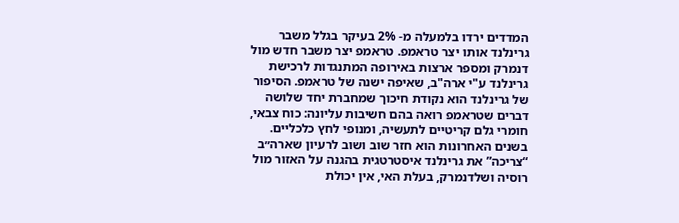המדדים ירדו בלמעלה מ- 2% בעיקר בגלל משבר גרינלנד אותו יצר טראמפ. טראמפ יצר משבר חדש מול דנמרק ומספר ארצות באירופה המתנגדות לרכישת גרינלנד ע"י ארה"ב, שאיפה ישנה של טראמפ. הסיפור של גרינלנד הוא נקודת חיכוך שמחברת יחד שלושה דברים שטראמפ רואה בהם חשיבות עליונה: כוח צבאי, חומרי גלם קריטיים לתעשיה, ומנופי לחץ כלכליים.
בשנים האחרונות הוא חזר שוב ושוב לרעיון שארה״ב “צריכה” את גרינלנד איסטרטגית בהגנה על האזור מול רוסיה ושלדנמרק, בעלת האי, אין יכולת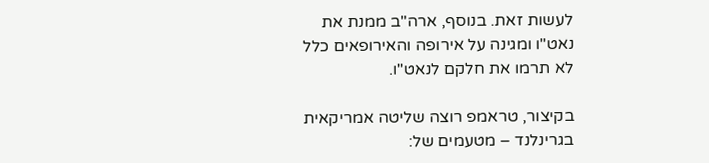לעשות זאת. בנוסף, ארה"ב ממנת את נאט"ו ומגינה על אירופה והאירופאים כלל לא תרמו את חלקם לנאט"ו.

בקיצור, טראמפ רוצה שליטה אמריקאית בגרינלנד – מטעמים של: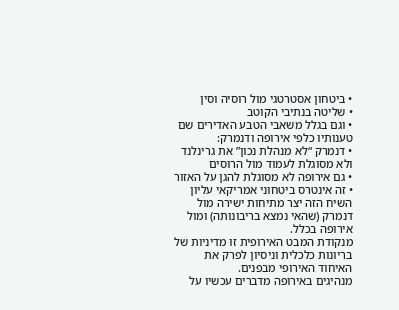• ביטחון אסטרטגי מול רוסיה וסין
• שליטה בנתיבי הקוטב
• וגם בגלל משאבי הטבע האדירים שם
טענותיו כלפי אירופה ודנמרק:
• דנמרק “לא מנהלת נכון” את גרינלנד ולא מסוגלת לעמוד מול הרוסים
• גם אירופה לא מסוגלת להגן על האזור
• זה אינטרס ביטחוני אמריקאי עליון
השיח הזה יצר מתיחות ישירה מול דנמרק (שהאי נמצא בריבונותה) ומול אירופה בכלל.
מנקודת המבט האירופית זו מדיניות של בריונות כלכלית וניסיון לפרק את האיחוד האירופי מבפנים.
מנהיגים באירופה מדברים עכשיו על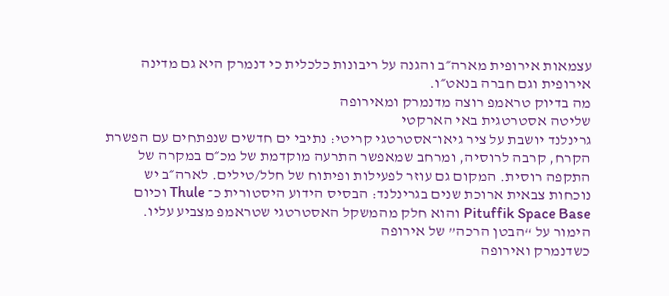עצמאות אירופית מארה״ב והגנה על ריבונות כלכלית כי דנמרק היא גם מדינה אירופית וגם חברה בנאט״ו.
מה בדיוק טראמפ רוצה מדנמרק ומאירופה
שליטה אסטרטגית באי הארקטי
גרינלנד יושבת על ציר גיאו־אסטרטגי קריטי: נתיבי ים חדשים שנפתחים עם הפשרת הקרח, קרבה לרוסיה, ומרחב שמאפשר התרעה מוקדמת של מכ״ם במקרה של התקפה רוסית. המקום גם עוזר לפעילות ופיתוח של חלל/טילים. לארה״ב יש נוכחות צבאית ארוכת שנים בגרינלנד: הבסיס הידוע היסטורית כ־ Thule וכיום Pituffik Space Base והוא חלק מהמשקל האסטרטגי שטראמפ מצביע עליו.
הימור על “הבטן הרכה” של אירופה
כשדנמרק ואירופה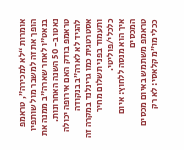אומרות “לא למכירה”, טראמפ הופך את זה למשבר מול שותפיו בנאט"ו לאחר שארה"ב ממנה את נאטו ב- 50 השנה האחרונות. טראמפ בודק האם אירופה יכולה להגיד לא לארה״ב בנקודה אסטרטגית כמו גרינלנד במקרה זה ותעמוד בפני תשלום מחיר כלכלי/פוליטי.
איך הוא מנסה ללחוץ: איום המכסים
טראמפ משתמש באיום מכסים ככלי מו״מ קלאסי: לא רק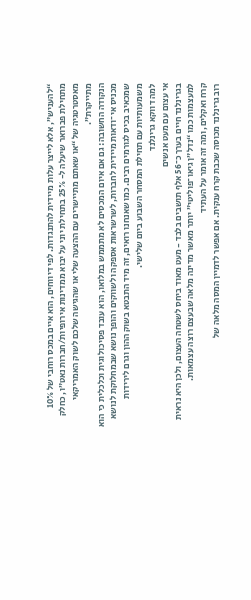“להעניש”, אלא לייצר עלות מיידית להתנגדות. לפי דיווחים, הוא איים במכס רוחבי של 10% מתחילת פברואר שיעלה ל- 25% בתחילת יוני על יבוא ממדינות אירופיות/חברות נאט״ו, כחלק מאסטרטגיה של “או שאתם מתיישרים עם ההצעה שלי או שהגישה שלכם לשוק האמריקאי מתייקרת”.
הנקודה החשובה: גם אם איום המכסים לא מתממש במלואו, הוא עובד פסיכולוגית וכלכלית כי הוא מכניס אי־ודאות מיידית לחברות, לשרשראות אספקה ולשווקים והופך נושא שבמחלוקת לנושא שמכאיב בכיס לגורמים רבים. כמו שאנחנו רואים, זה מיד התבטא בשוק ההון וגרם לירידות משמעותיות עם תחילת המסחר השבוע ביום שלישי.
למה דווקא גרינלנד
אי עצום עם מעט אנשים
בגרינלנד חיים בערך כ־56 אלף תושבים בלבד - מעט מאוד ביחס לשטחה העצום, ולכן היא נראית למעצמות כמו “נדל״ן גיאו־פוליטי” יותר מאשר מדינה מלאה שבעצם רוצה עצמאות.
קרח ואקלים, ומה זה אומר על העתיד
רוב גרינלנד מכוסה שכבת קרח ענקית. אם אפשר לדמיין המסה מלאה של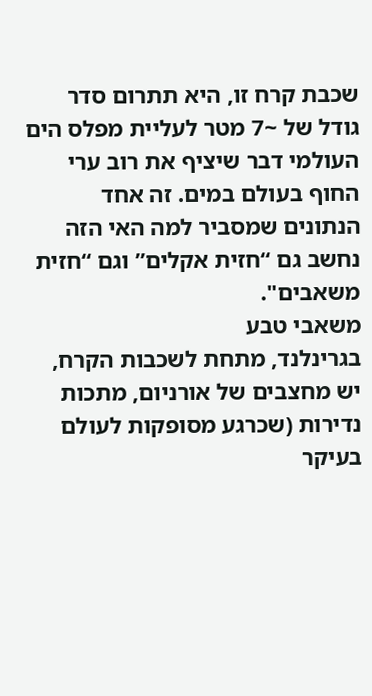שכבת קרח זו, היא תתרום סדר גודל של ~7 מטר לעליית מפלס הים העולמי דבר שיציף את רוב ערי החוף בעולם במים. זה אחד הנתונים שמסביר למה האי הזה נחשב גם “חזית אקלים” וגם “חזית משאבים".
משאבי טבע
בגרינלנד, מתחת לשכבות הקרח, יש מחצבים של אורניום, מתכות נדירות (שכרגע מסופקות לעולם בעיקר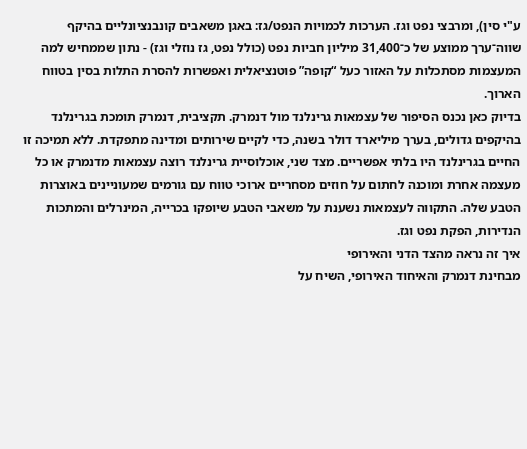ע"י סין), ומרבצי נפט וגז. הערכות לכמויות הנפט/גז: באגן משאבים קונבנציונליים בהיקף שווה־ערך ממוצע של כ־31,400 מיליון חביות נפט (כולל נפט, גז נוזלי וגז) - נתון שממחיש למה המעצמות מסתכלות על האזור כעל “קופה” פוטנציאלית ואפשרות להסרת התלות בסין בטווח הארוך.
בדיוק כאן נכנס הסיפור של עצמאות גרינלנד מול דנמרק. תקציבית, דנמרק תומכת בגרינלנד בהיקפים גדולים, בערך מיליארד דולר בשנה, כדי לקיים שירותים ומדינה מתפקדת. ללא תמיכה זו החיים בגרינלנד היו בלתי אפשריים. מצד שני, אוכלוסיית גרינלנד רוצה עצמאות מדנמרק או כל מעצמה אחרת ומוכנה לחתום על חוזים מסחריים ארוכי טווח עם גורמים שמעוניינים באוצרות הטבע שלה. התקווה לעצמאות נשענת על משאבי הטבע שיופקו בכרייה, המינרלים והמתכות הנדירות, הפקת נפט וגז.
איך זה נראה מהצד הדני והאירופי
מבחינת דנמרק והאיחוד האירופי, השיח על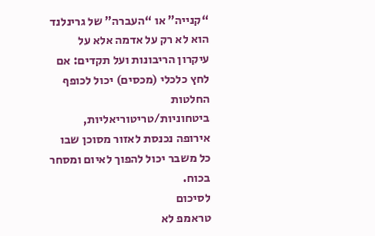“קנייה” או “העברה” של גרינלנד הוא לא רק על אדמה אלא על עיקרון הריבונות ועל תקדים: אם לחץ כלכלי (מכסים) יכול לכופף החלטות ביטחוניות/טריטוריאליות, אירופה נכנסת לאזור מסוכן שבו כל משבר יכול להפוך לאיום ומסחר בכוח.
לסיכום
טראמפ לא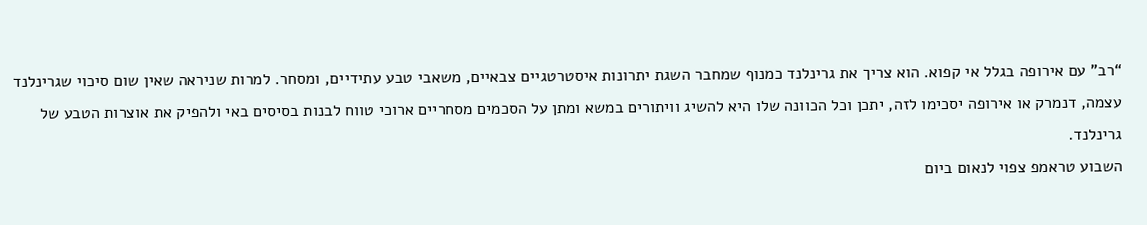“רב” עם אירופה בגלל אי קפוא. הוא צריך את גרינלנד כמנוף שמחבר השגת יתרונות איסטרטגיים צבאיים, משאבי טבע עתידיים, ומסחר. למרות שניראה שאין שום סיכוי שגרינלנד עצמה, דנמרק או אירופה יסכימו לזה, יתכן וכל הכוונה שלו היא להשיג וויתורים במשא ומתן על הסכמים מסחריים ארוכי טווח לבנות בסיסים באי ולהפיק את אוצרות הטבע של גרינלנד.
השבוע טראמפ צפוי לנאום ביום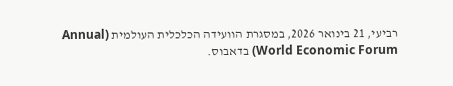רביעי, 21 בינואר 2026, במסגרת הוועידה הכלכלית העולמית (Annual World Economic Forum) בדאבוס.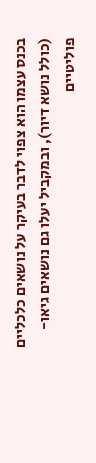בכנס עצמו הוא צפוי לדבר בעיקר על נושאים כלכליים (כולל נושא דיור), ובמקביל יעלו גם נושאים גיאו-פוליטיים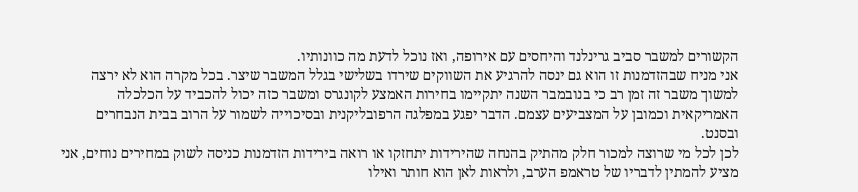הקשורים למשבר סביב גרינלנד והיחסים עם אירופה, ואז נוכל לדעת מה כוונותיו.
אני מניח שבהזדמנות זו הוא גם ינסה להרגיע את השווקים שירדו בשלישי בגלל המשבר שיצר. בכל מקרה הוא לא ירצה למשוך משבר זה זמן רב כי בנובמבר השנה יתקיימו בחירות האמצע לקונגרס ומשבר כזה יכול להכביד על הכלכלה האמריקאית וכמובן על המצביעים עצמם. הדבר יפגע במפלגה הרפובליקנית ובסיכוייה לשמור על הרוב בבית הנבחרים ובסנט.
לכן לכל מי שרוצה למכור חלק מהתיק בהנחה שהירידות יתחזקו או רואה בירידות הזדמנות כניסה לשוק במחירים נוחים, אני מציע להמתין לדבריו של טראמפ הערב, ולראות לאן הוא חותר ואילו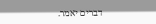דברים יאמר.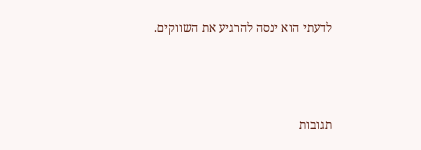לדעתי הוא ינסה להרגיע את השווקים.



תגובות